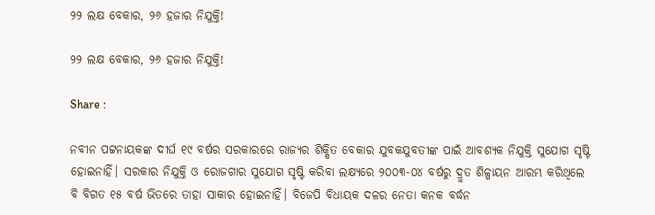୨୨ ଲକ୍ଷ ବେକାର, ୨୬ ହଜାର ନିଯୁକ୍ତି!

୨୨ ଲକ୍ଷ ବେକାର, ୨୬ ହଜାର ନିଯୁକ୍ତି!

Share :

ନବୀନ ପଟ୍ଟନାୟକଙ୍କ ଦୀର୍ଘ ୧୯ ବର୍ଷର ସରକାରରେ ରାଜ୍ୟର ଶିକ୍ଷିତ ବେକାର ଯୁବକଯୁବତୀଙ୍କ ପାଇଁ ଆବଶ୍ୟକ ନିଯୁକ୍ତି ସୁଯୋଗ ସୃଷ୍ଟି ହୋଇନାହିଁ। ସରକାର ନିଯୁକ୍ତି ଓ ରୋଜଗାର ସୁଯୋଗ ସୃଷ୍ଟି କରିବା ଲକ୍ଷ୍ୟରେ ୨୦୦୩-୦୪ ବର୍ଷରୁ ଦ୍ରୁତ ଶିଳ୍ପାୟନ ଆରମ୍ଭ କରିଥିଲେ ବି ବିଗତ ୧୫ ବର୍ଷ ଭିତରେ ତାହା ସାକାର ହୋଇନାହିଁ। ବିଜେପି ବିଧାୟକ ଦଳର ନେତା କନକ ବର୍ଦ୍ଧନ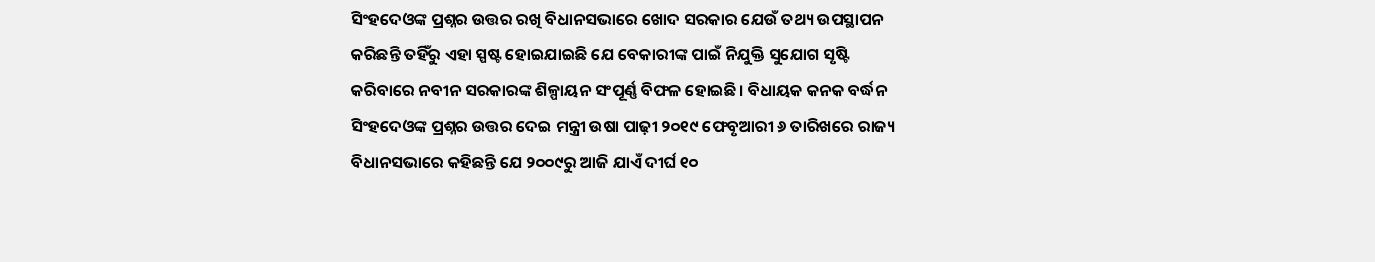ସିଂହଦେଓଙ୍କ ପ୍ରଶ୍ନର ଉତ୍ତର ରଖି ବିଧାନସଭାରେ ଖୋଦ ସରକାର ଯେଉଁ ତଥ୍ୟ ଉପସ୍ଥାପନ କରିଛନ୍ତି ତହିଁରୁ ଏହା ସ୍ପଷ୍ଟ ହୋଇଯାଇଛି ଯେ ବେକାରୀଙ୍କ ପାଇଁ ନିଯୁକ୍ତି ସୁଯୋଗ ସୃଷ୍ଟି କରିବାରେ ନବୀନ ସରକାରଙ୍କ ଶିଳ୍ପାୟନ ସଂପୂର୍ଣ୍ଣ ବିଫଳ ହୋଇଛି। ବିଧାୟକ କନକ ବର୍ଦ୍ଧନ ସିଂହଦେଓଙ୍କ ପ୍ରଶ୍ନର ଉତ୍ତର ଦେଇ ମନ୍ତ୍ରୀ ଉଷା ପାଢ଼ୀ ୨୦୧୯ ଫେବୃଆରୀ ୬ ତାରିଖରେ ରାଜ୍ୟ ବିଧାନସଭାରେ କହିଛନ୍ତି ଯେ ୨୦୦୯ରୁ ଆଜି ଯାଏଁ ଦୀର୍ଘ ୧୦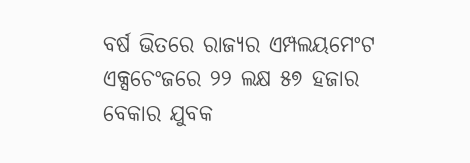ବର୍ଷ ଭିତରେ ରାଜ୍ୟର ଏମ୍ପଲୟମେଂଟ ଏକ୍ସଚେଂଜରେ ୨୨ ଲକ୍ଷ ୫୭ ହଜାର ବେକାର ଯୁବକ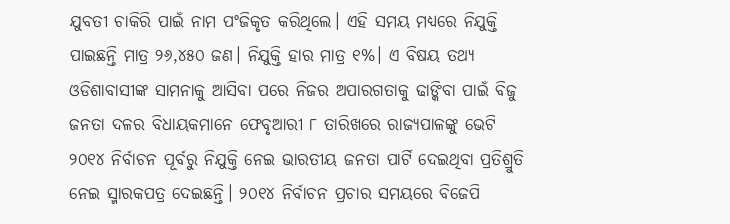ଯୁବତୀ ଚାକିରି ପାଇଁ ନାମ ପଂଜିକୃତ କରିଥିଲେ। ଏହି ସମୟ ମଧ୍ୟରେ ନିଯୁକ୍ତି ପାଇଛନ୍ତି ମାତ୍ର ୨୬,୪୫୦ ଜଣ। ନିଯୁକ୍ତି ହାର ମାତ୍ର ୧%। ଏ ବିଷୟ ତଥ୍ୟ ଓଡିଶାବାସୀଙ୍କ ସାମନାକୁ ଆସିବା ପରେ ନିଜର ଅପାରଗତାକୁ ଢାଙ୍କିବା ପାଇଁ ବିଜୁ ଜନତା ଦଳର ବିଧାୟକମାନେ ଫେବୃଆରୀ ୮ ତାରିଖରେ ରାଜ୍ୟପାଳଙ୍କୁ ଭେଟି ୨୦୧୪ ନିର୍ବାଚନ ପୂର୍ବରୁ ନିଯୁକ୍ତି ନେଇ ଭାରତୀୟ ଜନତା ପାର୍ଟି ଦେଇଥିବା ପ୍ରତିଶ୍ରୁତି ନେଇ ସ୍ମାରକପତ୍ର ଦେଇଛନ୍ତି। ୨୦୧୪ ନିର୍ବାଚନ ପ୍ରଚାର ସମୟରେ ବିଜେପି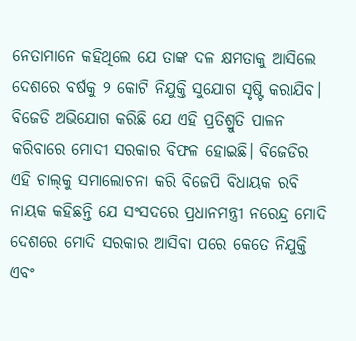ନେତାମାନେ କହିଥିଲେ ଯେ ତାଙ୍କ ଦଳ କ୍ଷମତାକୁ ଆସିଲେ ଦେଶରେ ବର୍ଷକୁ ୨ କୋଟି ନିଯୁକ୍ତି ସୁଯୋଗ ସୃଷ୍ଟି କରାଯିବ। ବିଜେଡି ଅଭିଯୋଗ କରିଛି ଯେ ଏହି ପ୍ରତିଶ୍ରୁତି ପାଳନ କରିବାରେ ମୋଦୀ ସରକାର ବିଫଳ ହୋଇଛି। ବିଜେଡିର ଏହି ଚାଲ୍‌କୁ ସମାଲୋଚନା କରି ବିଜେପି ବିଧାୟକ ରବି ନାୟକ କହିଛନ୍ତି ଯେ ସଂସଦରେ ପ୍ରଧାନମନ୍ତ୍ରୀ ନରେନ୍ଦ୍ର ମୋଦି ଦେଶରେ ମୋଦି ସରକାର ଆସିବା ପରେ କେତେ ନିଯୁକ୍ତି ଏବଂ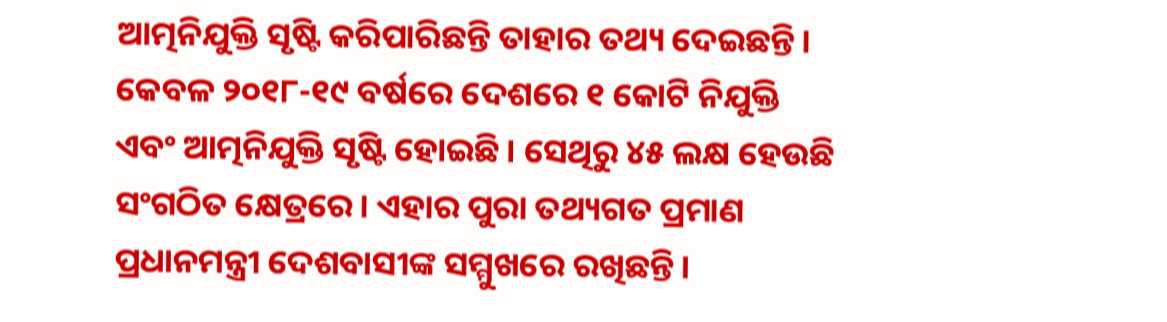ଆତ୍ମନିଯୁକ୍ତି ସୃଷ୍ଟି କରିପାରିଛନ୍ତି ତାହାର ତଥ୍ୟ ଦେଇଛନ୍ତି। କେବଳ ୨୦୧୮-୧୯ ବର୍ଷରେ ଦେଶରେ ୧ କୋଟି ନିଯୁକ୍ତି ଏବଂ ଆତ୍ମନିଯୁକ୍ତି ସୃଷ୍ଟି ହୋଇଛି। ସେଥିରୁ ୪୫ ଲକ୍ଷ ହେଉଛି ସଂଗଠିତ କ୍ଷେତ୍ରରେ। ଏହାର ପୁରା ତଥ୍ୟଗତ ପ୍ରମାଣ ପ୍ରଧାନମନ୍ତ୍ରୀ ଦେଶବାସୀଙ୍କ ସମ୍ମୁଖରେ ରଖିଛନ୍ତି।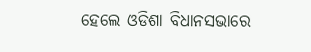ହେଲେ ଓଡିଶା ବିଧାନସଭାରେ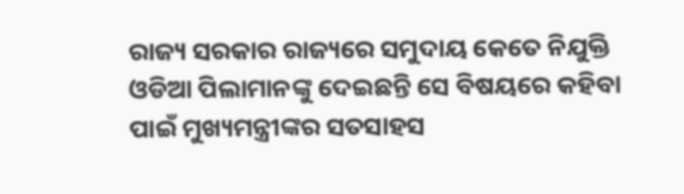ରାଜ୍ୟ ସରକାର ରାଜ୍ୟରେ ସମୁଦାୟ କେତେ ନିଯୁକ୍ତି ଓଡିଆ ପିଲାମାନଙ୍କୁ ଦେଇଛନ୍ତି ସେ ବିଷୟରେ କହିବା ପାଇଁ ମୁଖ୍ୟମନ୍ତ୍ରୀଙ୍କର ସତସାହସ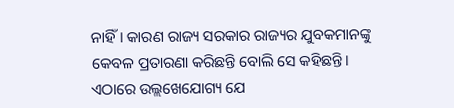ନାହିଁ। କାରଣ ରାଜ୍ୟ ସରକାର ରାଜ୍ୟର ଯୁବକମାନଙ୍କୁ କେବଳ ପ୍ରତାରଣା କରିଛନ୍ତି ବୋଲି ସେ କହିଛନ୍ତି। ଏଠାରେ ଉଲ୍ଲଖେଯୋଗ୍ୟ ଯେ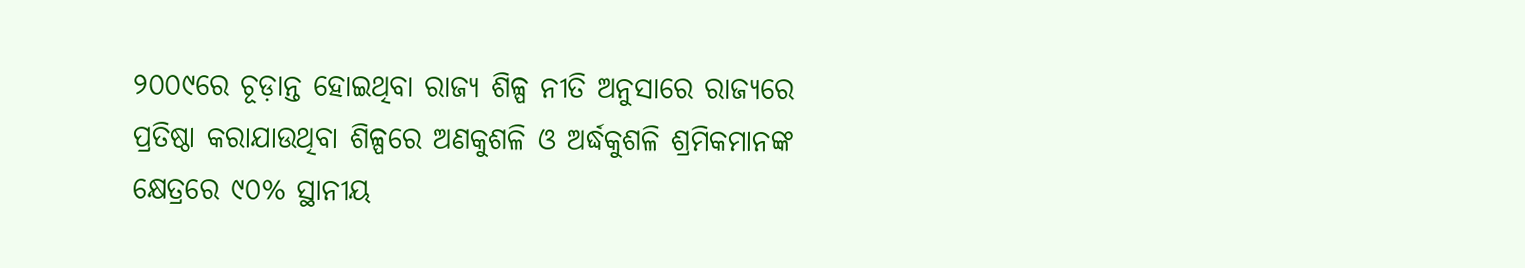୨୦୦୯ରେ ଚୂଡ଼ାନ୍ତ ହୋଇଥିବା ରାଜ୍ୟ ଶିଳ୍ପ ନୀତି ଅନୁସାରେ ରାଜ୍ୟରେ ପ୍ରତିଷ୍ଠା କରାଯାଉଥିବା ଶିଳ୍ପରେ ଅଣକୁଶଳି ଓ ଅର୍ଦ୍ଧକୁଶଳି ଶ୍ରମିକମାନଙ୍କ କ୍ଷେତ୍ରରେ ୯୦% ସ୍ଥାନୀୟ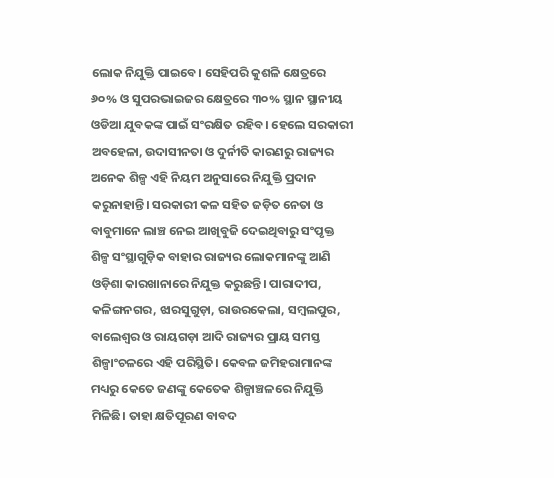ଲୋକ ନିଯୁକ୍ତି ପାଇବେ। ସେହିପରି କୁଶଳି କ୍ଷେତ୍ରରେ ୬୦% ଓ ସୁପରଭାଇଜର କ୍ଷେତ୍ରରେ ୩୦% ସ୍ଥାନ ସ୍ଥାନୀୟ ଓଡିଆ ଯୁବକଙ୍କ ପାଇଁ ସଂରକ୍ଷିତ ରହିବ। ହେଲେ ସରକାରୀ ଅବହେଳା, ଉଦାସୀନତା ଓ ଦୁର୍ନୀତି କାରଣରୁ ରାଜ୍ୟର ଅନେକ ଶିଳ୍ପ ଏହି ନିୟମ ଅନୁସାରେ ନିଯୁକ୍ତି ପ୍ରଦାନ କରୁନାହାନ୍ତି। ସରକାରୀ କଳ ସହିତ ଜଡ଼ିତ ନେତା ଓ ବାବୁମାନେ ଲାଞ୍ଚ ନେଇ ଆଖିବୁଜି ଦେଇଥିବାରୁ ସଂପୃକ୍ତ ଶିଳ୍ପ ସଂସ୍ଥାଗୁଡ଼ିକ ବାହାର ରାଜ୍ୟର ଲୋକମାନଙ୍କୁ ଆଣି ଓଡ଼ିଶା କାରଖାନାରେ ନିଯୁକ୍ତ କରୁଛନ୍ତି। ପାରାଦୀପ, କଳିଙ୍ଗନଗର, ଝାରସୁଗୁଡ଼ା, ରାଉରକେଲା, ସମ୍ବଲପୁର, ବାଲେଶ୍ବର ଓ ରାୟଗଡ଼ା ଆଦି ରାଜ୍ୟର ପ୍ରାୟ ସମସ୍ତ ଶିଳ୍ପାଂଚଳରେ ଏହି ପରିସ୍ଥିତି। କେବଳ ଜମିହରାମାନଙ୍କ ମଧ୍ୟରୁ କେତେ ଜଣଙ୍କୁ କେତେକ ଶିଳ୍ପାଞ୍ଚଳରେ ନିଯୁକ୍ତି ମିଳିଛି। ତାହା କ୍ଷତିପୂରଣ ବାବଦ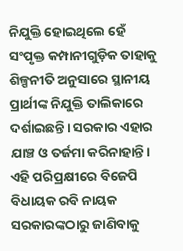ନିଯୁକ୍ତି ହୋଇଥିଲେ ହେଁ ସଂପୃକ୍ତ କମ୍ପାନୀଗୁଡ଼ିକ ତାହାକୁ ଶିଳ୍ପନୀତି ଅନୁସାରେ ସ୍ଥାନୀୟ ପ୍ରାର୍ଥୀଙ୍କ ନିଯୁକ୍ତି ତାଲିକାରେ ଦର୍ଶାଇଛନ୍ତି। ସରକାର ଏହାର ଯାଞ୍ଚ ଓ ତର୍ଜମା କରିନାହାନ୍ତି। ଏହି ପରିପ୍ରକ୍ଷୀରେ ବିଜେପି ବିଧାୟକ ରବି ନାୟକ ସରକାରଙ୍କଠାରୁ ଜାଣିବାକୁ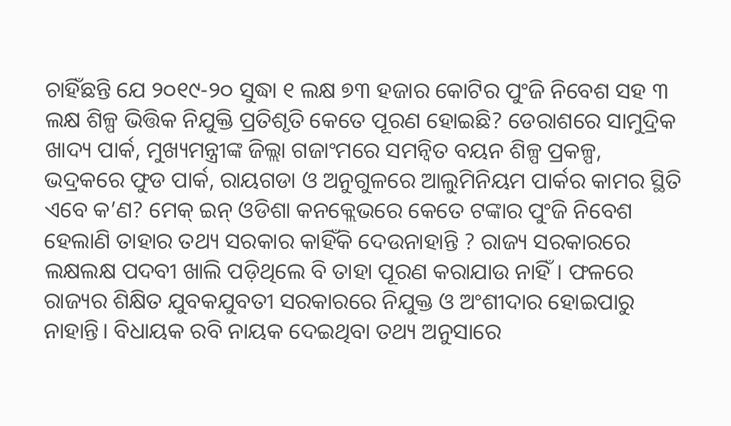ଚାହିଁଛନ୍ତି ଯେ ୨୦୧୯-୨୦ ସୁଦ୍ଧା ୧ ଲକ୍ଷ ୭୩ ହଜାର କୋଟିର ପୁଂଜି ନିବେଶ ସହ ୩ ଲକ୍ଷ ଶିଳ୍ପ ଭିତ୍ତିକ ନିଯୁକ୍ତି ପ୍ରତିଶୃତି କେତେ ପୂରଣ ହୋଇଛି? ଡେରାଶରେ ସାମୁଦ୍ରିକ ଖାଦ୍ୟ ପାର୍କ, ମୁଖ୍ୟମନ୍ତ୍ରୀଙ୍କ ଜିଲ୍ଲା ଗଜାଂମରେ ସମନ୍ୱିତ ବୟନ ଶିଳ୍ପ ପ୍ରକଳ୍ପ, ଭଦ୍ରକରେ ଫୁଡ ପାର୍କ, ରାୟଗଡା ଓ ଅନୁଗୁଳରେ ଆଲୁମିନିୟମ ପାର୍କର କାମର ସ୍ଥିତି ଏବେ କ’ଣ? ମେକ୍‌ ଇନ୍‌ ଓଡିଶା କନକ୍ଲେଭରେ କେତେ ଟଙ୍କାର ପୁଂଜି ନିବେଶ ହେଲାଣି ତାହାର ତଥ୍ୟ ସରକାର କାହିଁକି ଦେଉନାହାନ୍ତି ? ରାଜ୍ୟ ସରକାରରେ ଲକ୍ଷଲକ୍ଷ ପଦବୀ ଖାଲି ପଡ଼ିଥିଲେ ବି ତାହା ପୂରଣ କରାଯାଉ ନାହିଁ। ଫଳରେ ରାଜ୍ୟର ଶିକ୍ଷିତ ଯୁବକଯୁବତୀ ସରକାରରେ ନିଯୁକ୍ତ ଓ ଅଂଶୀଦାର ହୋଇପାରୁ ନାହାନ୍ତି। ବିଧାୟକ ରବି ନାୟକ ଦେଇଥିବା ତଥ୍ୟ ଅନୁସାରେ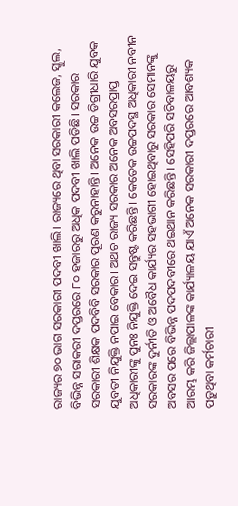ରାଜ୍ୟର ୭୦ ଭାଗ ସରକାରୀ ପଦବୀ ଖାଲି। ରାଜ୍ୟରେ ଥିବା ସରକାରୀ କଲେଜ, ସ୍କୁଲ, ବିଭିନ୍ନ ସରାକରୀ ଦପ୍ତରରେ ୮୦ ହଜାରରୁ ଅଧିକ ପଦବୀ ଖାଲି ପଡିଛି। ସରକାର ସରକାରୀ ଶିକ୍ଷକ ପଦବିବି ସରକାର ପୂରଣ କରୁନାହାନ୍ତି। ଅନେକ ଉଚ୍ଚ ଡିଗ୍ରୀଧାରି ଯୁବକ ଯୁବତୀ ନିଯୁକ୍ତି ନପାଇ ବେକାର। ଅଥଚ ରାଜ୍ୟ ସରକାର ଅନେକ ଅବସରପ୍ରାପ୍ତ ଅଧିକାରୀଙ୍କୁ ପୁନଃ ନିଯୁକ୍ତି ଦେଇ ସନ୍ତୁଷ୍ଟ କରିଛନ୍ତି। କେତେକ ଉଚ୍ଚପଦସ୍ଥ ଅଧିକାରୀ ନବୀନ ସରକାରଙ୍କ ଦୁର୍ନୀତି ଓ ଅବୈଧ କାର୍ଯ୍ୟର ସହଭାଗୀ ହୋଇଥିବାରୁ ସରକାର ସେମାନଙ୍କୁ ଅବସର ପରେ ବିଭିନ୍ନ ପଦପଦବୀରେ ଥଇଥାନ କରିଛନ୍ତି। ସେହିପରି ସଚିବାଳୟରୁ ଆରମ୍ଭ କରି ଜିଲ୍ଲାପାଳଙ୍କ କାର୍ଯ୍ୟାଳୟ ଯାଏଁ ଅନେକ ସରକାରୀ ଦପ୍ତରରେ ଆବଶ୍ୟକ ପଡ଼ୁଥିବା କର୍ମଚାରୀ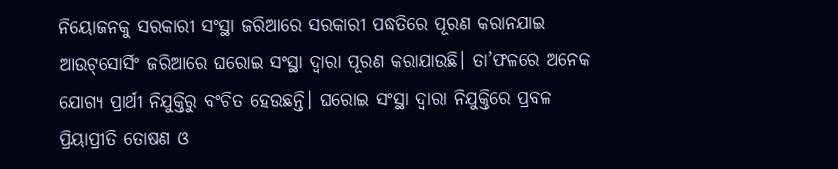ନିୟୋଜନକୁ ସରକାରୀ ସଂସ୍ଥା ଜରିଆରେ ସରକାରୀ ପଦ୍ଧତିରେ ପୂରଣ କରାନଯାଇ ଆଉଟ୍‌ସୋର୍ସିଂ ଜରିଆରେ ଘରୋଇ ସଂସ୍ଥା ଦ୍ବାରା ପୂରଣ କରାଯାଉଛି। ତା’ଫଳରେ ଅନେକ ଯୋଗ୍ୟ ପ୍ରାର୍ଥୀ ନିଯୁକ୍ତିରୁ ବଂଚିତ ହେଉଛନ୍ତି। ଘରୋଇ ସଂସ୍ଥା ଦ୍ବାରା ନିଯୁକ୍ତିରେ ପ୍ରବଳ ପ୍ରିୟାପ୍ରୀତି ତୋଷଣ ଓ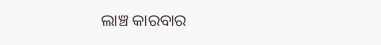ଲାଞ୍ଚ କାରବାର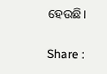ହେଉଛି।

Share :